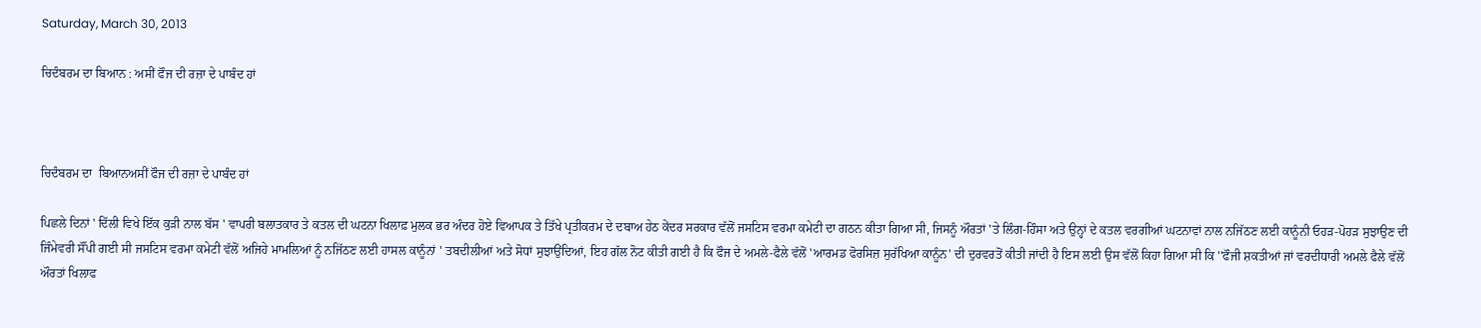Saturday, March 30, 2013

ਚਿਦੰਬਰਮ ਦਾ ਬਿਆਨ : ਅਸੀਂ ਫੌਜ ਦੀ ਰਜ਼ਾ ਦੇ ਪਾਬੰਦ ਹਾਂ



ਚਿਦੰਬਰਮ ਦਾ  ਬਿਆਨਅਸੀਂ ਫੌਜ ਦੀ ਰਜ਼ਾ ਦੇ ਪਾਬੰਦ ਹਾਂ

ਪਿਛਲੇ ਦਿਨਾਂ ' ਦਿੱਲੀ ਵਿਖੇ ਇੱਕ ਕੁੜੀ ਨਾਲ ਬੱਸ ' ਵਾਪਰੀ ਬਲਾਤਕਾਰ ਤੇ ਕਤਲ ਦੀ ਘਟਨਾ ਖਿਲਾਫ਼ ਮੁਲਕ ਭਰ ਅੰਦਰ ਹੋਏ ਵਿਆਪਕ ਤੇ ਤਿੱਖੇ ਪ੍ਰਤੀਕਰਮ ਦੇ ਦਬਾਅ ਹੇਠ ਕੇਂਦਰ ਸਰਕਾਰ ਵੱਲੋਂ ਜਸਟਿਸ ਵਰਮਾ ਕਮੇਟੀ ਦਾ ਗਠਨ ਕੀਤਾ ਗਿਆ ਸੀ, ਜਿਸਨੂੰ ਔਰਤਾਂ 'ਤੇ ਲਿੰਗ-ਹਿੰਸਾ ਅਤੇ ਉਨ੍ਹਾਂ ਦੇ ਕਤਲ ਵਰਗੀਆਂ ਘਟਨਾਵਾਂ ਨਾਲ ਨਜਿੱਠਣ ਲਈ ਕਾਨੂੰਨੀ ਓਹੜ-ਪੋਹੜ ਸੁਝਾਉਣ ਦੀ ਜਿੰਮੇਵਰੀ ਸੌਂਪੀ ਗਈ ਸੀ ਜਸਟਿਸ ਵਰਮਾ ਕਮੇਟੀ ਵੱਲੋਂ ਅਜਿਹੇ ਮਾਮਲਿਆਂ ਨੂੰ ਨਜਿੱਠਣ ਲਈ ਹਾਸਲ ਕਾਨੂੰਨਾਂ ' ਤਬਦੀਲੀਆਂ ਅਤੇ ਸੋਧਾਂ ਸੁਝਾਉਂਦਿਆਂ, ਇਹ ਗੱਲ ਨੋਟ ਕੀਤੀ ਗਈ ਹੈ ਕਿ ਫੌਜ ਦੇ ਅਮਲੇ-ਫੈਲੇ ਵੱਲੋਂ 'ਆਰਮਡ ਫੋਰਸਿਜ਼ ਸੁਰੱਖਿਆ ਕਾਨੂੰਨ' ਦੀ ਦੁਰਵਰਤੋਂ ਕੀਤੀ ਜਾਂਦੀ ਹੈ ਇਸ ਲਈ ਉਸ ਵੱਲੋਂ ਕਿਹਾ ਗਿਆ ਸੀ ਕਿ ''ਫੌਜੀ ਸ਼ਕਤੀਆਂ ਜਾਂ ਵਰਦੀਧਾਰੀ ਅਮਲੇ ਫੈਲੇ ਵੱਲੋਂ ਔਰਤਾਂ ਖਿਲਾਫ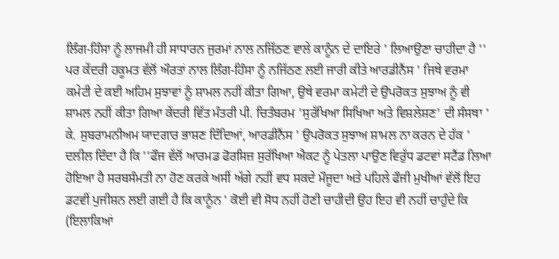ਲਿੰਗ-ਹਿੰਸਾ ਨੂੰ ਲਾਜਮੀ ਹੀ ਸਾਧਾਰਨ ਜੁਰਮਾਂ ਨਾਲ ਨਜਿੱਠਣ ਵਾਲੇ ਕਾਨੂੰਨ ਦੇ ਦਾਇਰੇ ' ਲਿਆਉਣਾ ਚਾਹੀਦਾ ਹੈ ''
ਪਰ ਕੇਂਦਰੀ ਹਕੂਮਤ ਵੱਲੋਂ ਔਰਤਾਂ ਨਾਲ ਲਿੰਗ-ਹਿੰਸਾ ਨੂੰ ਨਜਿੱਠਣ ਲਈ ਜਾਰੀ ਕੀਤੇ ਆਰਡੀਨੈਂਸ ' ਜਿਥੇ ਵਰਮਾ ਕਮੇਟੀ ਦੇ ਕਈ ਅਹਿਮ ਸੁਝਾਵਾਂ ਨੂੰ ਸ਼ਾਮਲ ਨਹੀਂ ਕੀਤਾ ਗਿਆ, ਉਥੇ ਵਰਮਾ ਕਮੇਟੀ ਦੇ ਉਪਰੋਕਤ ਸੁਝਾਅ ਨੂੰ ਵੀ ਸ਼ਾਮਲ ਨਹੀਂ ਕੀਤਾ ਗਿਆ ਕੇਂਦਰੀ ਵਿੱਤ ਮੰਤਰੀ ਪੀ. ਚਿਤੰਬਰਮ 'ਸੁਰੱਖਿਆ ਸਿਖਿਆ ਅਤੇ ਵਿਸ਼ਲੇਸ਼ਣ' ਦੀ ਸੰਸਥਾ ' ਕੇ. ਸੁਬਰਾਮਨੀਅਮ ਯਾਦਗਾਰ ਭਾਸ਼ਣ ਦਿੰਦਿਆਂ, ਆਰਡੀਨੈਂਸ ' ਉਪਰੋਕਤ ਸੁਝਾਅ ਸ਼ਾਮਲ ਨਾ ਕਰਨ ਦੇ ਹੱਕ ' ਦਲੀਲ ਦਿੰਦਾ ਹੈ ਕਿ ''ਫੌਜ ਵੱਲੋਂ ਆਰਮਡ ਫੋਰਸਿਜ਼ ਸੁਰੱਖਿਆ ਐਕਟ ਨੂੰ ਪੇਤਲਾ ਪਾਉਣ ਵਿਰੁੱਧ ਡਟਵਾਂ ਸਟੈਂਡ ਲਿਆ ਹੋਇਆ ਹੈ ਸਰਬਸੰਮਤੀ ਨਾ ਹੋਣ ਕਰਕੇ ਅਸੀਂ ਅੱਗੇ ਨਹੀਂ ਵਧ ਸਕਦੇ ਮੌਜੂਦਾ ਅਤੇ ਪਹਿਲੇ ਫੌਜੀ ਮੁਖੀਆਂ ਵੱਲੋਂ ਇਹ ਡਟਵੀਂ ਪੁਜੀਸ਼ਨ ਲਈ ਗਈ ਹੈ ਕਿ ਕਾਨੂੰਨ ' ਕੋਈ ਵੀ ਸੋਧ ਨਹੀਂ ਹੋਣੀ ਚਾਹੀਦੀ ਉਹ ਇਹ ਵੀ ਨਹੀਂ ਚਾਹੁੰਦੇ ਕਿ (ਇਲਾਕਿਆਂ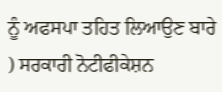ਨੂੰ ਅਫਸਪਾ ਤਹਿਤ ਲਿਆਉਣ ਬਾਰੇ ) ਸਰਕਾਰੀ ਨੋਟੀਫੀਕੇਸ਼ਨ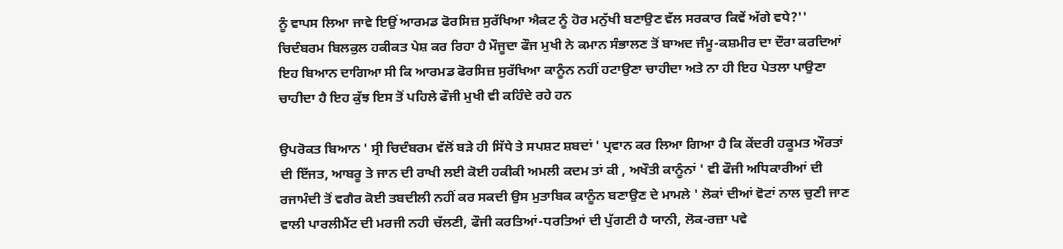ਨੂੰ ਵਾਪਸ ਲਿਆ ਜਾਵੇ ਇਉਂ ਆਰਮਡ ਫੋਰਸਿਜ਼ ਸੁਰੱਖਿਆ ਐਕਟ ਨੂੰ ਹੋਰ ਮਨੁੱਖੀ ਬਣਾਉਣ ਵੱਲ ਸਰਕਾਰ ਕਿਵੇਂ ਅੱਗੇ ਵਧੇ?'' ਚਿਦੰਬਰਮ ਬਿਲਕੁਲ ਹਕੀਕਤ ਪੇਸ਼ ਕਰ ਰਿਹਾ ਹੈ ਮੌਜੂਦਾ ਫੌਜ ਮੁਖੀ ਨੇ ਕਮਾਨ ਸੰਭਾਲਣ ਤੋਂ ਬਾਅਦ ਜੰਮੂ-ਕਸ਼ਮੀਰ ਦਾ ਦੌਰਾ ਕਰਦਿਆਂ ਇਹ ਬਿਆਨ ਦਾਗਿਆ ਸੀ ਕਿ ਆਰਮਡ ਫੋਰਸਿਜ਼ ਸੁਰੱਖਿਆ ਕਾਨੂੰਨ ਨਹੀਂ ਹਟਾਉਣਾ ਚਾਹੀਦਾ ਅਤੇ ਨਾ ਹੀ ਇਹ ਪੇਤਲਾ ਪਾਉਣਾ ਚਾਹੀਦਾ ਹੈ ਇਹ ਕੁੱਝ ਇਸ ਤੋਂ ਪਹਿਲੇ ਫੌਜੀ ਮੁਖੀ ਵੀ ਕਹਿੰਦੇ ਰਹੇ ਹਨ

ਉਪਰੋਕਤ ਬਿਆਨ ' ਸ੍ਰੀ ਚਿਦੰਬਰਮ ਵੱਲੋਂ ਬੜੇ ਹੀ ਸਿੱਧੇ ਤੇ ਸਪਸ਼ਟ ਸ਼ਬਦਾਂ ' ਪ੍ਰਵਾਨ ਕਰ ਲਿਆ ਗਿਆ ਹੈ ਕਿ ਕੇਂਦਰੀ ਹਕੂਮਤ ਔਰਤਾਂ ਦੀ ਇੱਜਤ, ਆਬਰੂ ਤੇ ਜਾਨ ਦੀ ਰਾਖੀ ਲਈ ਕੋਈ ਹਕੀਕੀ ਅਮਲੀ ਕਦਮ ਤਾਂ ਕੀ , ਅਖੌਤੀ ਕਾਨੂੰਨਾਂ ' ਵੀ ਫੌਜੀ ਅਧਿਕਾਰੀਆਂ ਦੀ ਰਜਾਮੰਦੀ ਤੋਂ ਵਗੈਰ ਕੋਈ ਤਬਦੀਲੀ ਨਹੀਂ ਕਰ ਸਕਦੀ ਉਸ ਮੁਤਾਬਿਕ ਕਾਨੂੰਨ ਬਣਾਉਣ ਦੇ ਮਾਮਲੇ ' ਲੋਕਾਂ ਦੀਆਂ ਵੋਟਾਂ ਨਾਲ ਚੁਣੀ ਜਾਣ ਵਾਲੀ ਪਾਰਲੀਮੈਂਟ ਦੀ ਮਰਜੀ ਨਹੀ ਚੱਲਣੀ, ਫੌਜੀ ਕਰਤਿਆਂ-ਧਰਤਿਆਂ ਦੀ ਪੁੱਗਣੀ ਹੈ ਯਾਨੀ, ਲੋਕ-ਰਜ਼ਾ ਪਵੇ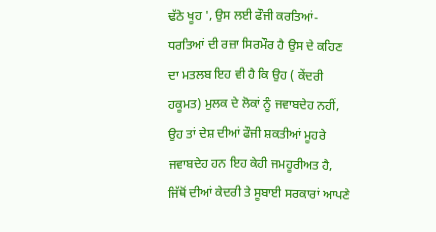ਢੱਠੇ ਖੂਹ ', ਉਸ ਲਈ ਫੌਜੀ ਕਰਤਿਆਂ-ਧਰਤਿਆਂ ਦੀ ਰਜ਼ਾ ਸਿਰਮੌਰ ਹੈ ਉਸ ਦੇ ਕਹਿਣ ਦਾ ਮਤਲਬ ਇਹ ਵੀ ਹੈ ਕਿ ਉਹ ( ਕੇਂਦਰੀ ਹਕੂਮਤ) ਮੁਲਕ ਦੇ ਲੋਕਾਂ ਨੂੰ ਜਵਾਬਦੇਹ ਨਹੀਂ, ਉਹ ਤਾਂ ਦੇਸ਼ ਦੀਆਂ ਫੌਜੀ ਸ਼ਕਤੀਆਂ ਮੂਹਰੇ ਜਵਾਬਦੇਹ ਹਨ ਇਹ ਕੇਹੀ ਜਮਹੂਰੀਅਤ ਹੈ, ਜਿੱਥੋਂ ਦੀਆਂ ਕੇਦਰੀ ਤੇ ਸੂਬਾਈ ਸਰਕਾਰਾਂ ਆਪਣੇ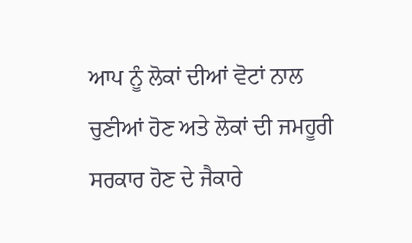ਆਪ ਨੂੰ ਲੋਕਾਂ ਦੀਆਂ ਵੋਟਾਂ ਨਾਲ ਚੁਣੀਆਂ ਹੋਣ ਅਤੇ ਲੋਕਾਂ ਦੀ ਜਮਹੂਰੀ ਸਰਕਾਰ ਹੋਣ ਦੇ ਜੈਕਾਰੇ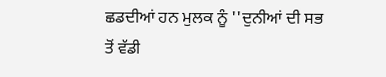ਛਡਦੀਆਂ ਹਨ ਮੁਲਕ ਨੂੰ ''ਦੁਨੀਆਂ ਦੀ ਸਭ ਤੋਂ ਵੱਡੀ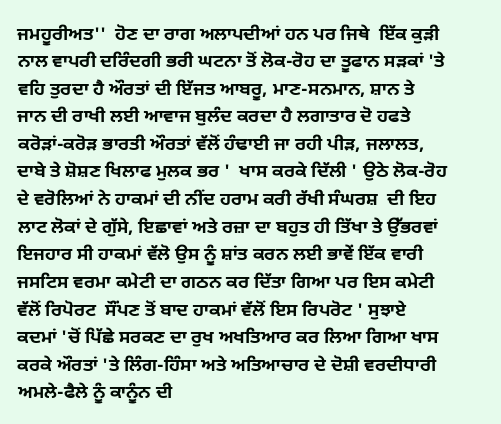ਜਮਹੂਰੀਅਤ''  ਹੋਣ ਦਾ ਰਾਗ ਅਲਾਪਦੀਆਂ ਹਨ ਪਰ ਜਿਥੇ  ਇੱਕ ਕੁੜੀ ਨਾਲ ਵਾਪਰੀ ਦਰਿੰਦਗੀ ਭਰੀ ਘਟਨਾ ਤੋਂ ਲੋਕ-ਰੋਹ ਦਾ ਤੂਫਾਨ ਸੜਕਾਂ 'ਤੇ ਵਹਿ ਤੁਰਦਾ ਹੈ ਔਰਤਾਂ ਦੀ ਇੱਜਤ ਆਬਰੂ, ਮਾਣ-ਸਨਮਾਨ, ਸ਼ਾਨ ਤੇ ਜਾਨ ਦੀ ਰਾਖੀ ਲਈ ਆਵਾਜ ਬੁਲੰਦ ਕਰਦਾ ਹੈ ਲਗਾਤਾਰ ਦੋ ਹਫਤੇ ਕਰੋੜਾਂ-ਕਰੋੜ ਭਾਰਤੀ ਔਰਤਾਂ ਵੱਲੋਂ ਹੰਢਾਈ ਜਾ ਰਹੀ ਪੀੜ, ਜਲਾਲਤ, ਦਾਬੇ ਤੇ ਸ਼ੋਸ਼ਣ ਖਿਲਾਫ ਮੁਲਕ ਭਰ '  ਖਾਸ ਕਰਕੇ ਦਿੱਲੀ ' ਉਠੇ ਲੋਕ-ਰੋਹ ਦੇ ਵਰੋਲਿਆਂ ਨੇ ਹਾਕਮਾਂ ਦੀ ਨੀਂਦ ਹਰਾਮ ਕਰੀ ਰੱਖੀ ਸੰਘਰਸ਼  ਦੀ ਇਹ ਲਾਟ ਲੋਕਾਂ ਦੇ ਗੁੱਸੇ, ਇਛਾਵਾਂ ਅਤੇ ਰਜ਼ਾ ਦਾ ਬਹੁਤ ਹੀ ਤਿੱਖਾ ਤੇ ਉੱਭਰਵਾਂ ਇਜਹਾਰ ਸੀ ਹਾਕਮਾਂ ਵੱਲੋ ਉਸ ਨੂੰ ਸ਼ਾਂਤ ਕਰਨ ਲਈ ਭਾਵੇਂ ਇੱਕ ਵਾਰੀ ਜਸਟਿਸ ਵਰਮਾ ਕਮੇਟੀ ਦਾ ਗਠਨ ਕਰ ਦਿੱਤਾ ਗਿਆ ਪਰ ਇਸ ਕਮੇਟੀ ਵੱਲੋਂ ਰਿਪੋਰਟ  ਸੌਂਪਣ ਤੋਂ ਬਾਦ ਹਾਕਮਾਂ ਵੱਲੋਂ ਇਸ ਰਿਪਰੋਟ ' ਸੁਝਾਏ ਕਦਮਾਂ 'ਚੋਂ ਪਿੱਛੇ ਸਰਕਣ ਦਾ ਰੁਖ ਅਖਤਿਆਰ ਕਰ ਲਿਆ ਗਿਆ ਖਾਸ ਕਰਕੇ ਔਰਤਾਂ 'ਤੇ ਲਿੰਗ-ਹਿੰਸਾ ਅਤੇ ਅਤਿਆਚਾਰ ਦੇ ਦੋਸ਼ੀ ਵਰਦੀਧਾਰੀ ਅਮਲੇ-ਫੈਲੇ ਨੂੰ ਕਾਨੂੰਨ ਦੀ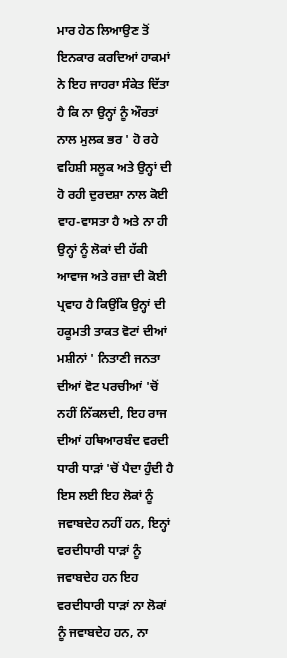ਮਾਰ ਹੇਠ ਲਿਆਉਣ ਤੋਂ ਇਨਕਾਰ ਕਰਦਿਆਂ ਹਾਕਮਾਂ ਨੇ ਇਹ ਜਾਹਰਾ ਸੰਕੇਤ ਦਿੱਤਾ ਹੈ ਕਿ ਨਾ ਉਨ੍ਹਾਂ ਨੂੰ ਔਰਤਾਂ ਨਾਲ ਮੁਲਕ ਭਰ ' ਹੋ ਰਹੇ ਵਹਿਸ਼ੀ ਸਲੂਕ ਅਤੇ ਉਨ੍ਹਾਂ ਦੀ ਹੋ ਰਹੀ ਦੁਰਦਸ਼ਾ ਨਾਲ ਕੋਈ ਵਾਹ-ਵਾਸਤਾ ਹੈ ਅਤੇ ਨਾ ਹੀ ਉਨ੍ਹਾਂ ਨੂੰ ਲੋਕਾਂ ਦੀ ਹੱਕੀ ਆਵਾਜ ਅਤੇ ਰਜ਼ਾ ਦੀ ਕੋਈ ਪ੍ਰਵਾਹ ਹੈ ਕਿਉਂਕਿ ਉਨ੍ਹਾਂ ਦੀ ਹਕੂਮਤੀ ਤਾਕਤ ਵੋਟਾਂ ਦੀਆਂ ਮਸ਼ੀਨਾਂ ' ਨਿਤਾਣੀ ਜਨਤਾ ਦੀਆਂ ਵੋਟ ਪਰਚੀਆਂ 'ਚੋਂ ਨਹੀਂ ਨਿੱਕਲਦੀ, ਇਹ ਰਾਜ ਦੀਆਂ ਹਥਿਆਰਬੰਦ ਵਰਦੀ ਧਾਰੀ ਧਾੜਾਂ 'ਚੋਂ ਪੈਦਾ ਹੁੰਦੀ ਹੈ ਇਸ ਲਈ ਇਹ ਲੋਕਾਂ ਨੂੰ ਜਵਾਬਦੇਹ ਨਹੀਂ ਹਨ, ਇਨ੍ਹਾਂ ਵਰਦੀਧਾਰੀ ਧਾੜਾਂ ਨੂੰ ਜਵਾਬਦੇਹ ਹਨ ਇਹ ਵਰਦੀਧਾਰੀ ਧਾੜਾਂ ਨਾ ਲੋਕਾਂ ਨੂੰ ਜਵਾਬਦੇਹ ਹਨ, ਨਾ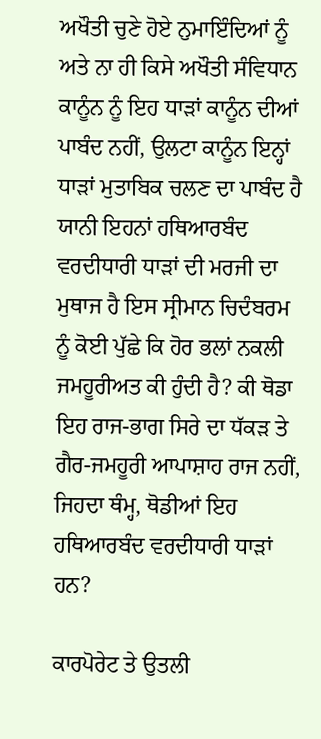ਅਖੌਤੀ ਚੁਣੇ ਹੋਏ ਨੁਮਾਇੰਦਿਆਂ ਨੂੰ ਅਤੇ ਨਾ ਹੀ ਕਿਸੇ ਅਖੌਤੀ ਸੰਵਿਧਾਨ ਕਾਨੂੰਨ ਨੂੰ ਇਹ ਧਾੜਾਂ ਕਾਨੂੰਨ ਦੀਆਂ ਪਾਬੰਦ ਨਹੀਂ, ਉਲਟਾ ਕਾਨੂੰਨ ਇਨ੍ਹਾਂ ਧਾੜਾਂ ਮੁਤਾਬਿਕ ਚਲਣ ਦਾ ਪਾਬੰਦ ਹੈ ਯਾਨੀ ਇਹਨਾਂ ਹਥਿਆਰਬੰਦ ਵਰਦੀਧਾਰੀ ਧਾੜਾਂ ਦੀ ਮਰਜੀ ਦਾ ਮੁਥਾਜ ਹੈ ਇਸ ਸ੍ਰੀਮਾਨ ਚਿਦੰਬਰਮ ਨੂੰ ਕੋਈ ਪੁੱਛੇ ਕਿ ਹੋਰ ਭਲਾਂ ਨਕਲੀ ਜਮਹੂਰੀਅਤ ਕੀ ਹੁੰਦੀ ਹੈ? ਕੀ ਥੋਡਾ ਇਹ ਰਾਜ-ਭਾਗ ਸਿਰੇ ਦਾ ਧੱਕੜ ਤੇ ਗੈਰ-ਜਮਹੂਰੀ ਆਪਾਸ਼ਾਹ ਰਾਜ ਨਹੀਂ, ਜਿਹਦਾ ਥੰਮ੍ਹ, ਥੋਡੀਆਂ ਇਹ ਹਥਿਆਰਬੰਦ ਵਰਦੀਧਾਰੀ ਧਾੜਾਂ ਹਨ?

ਕਾਰਪੋਰੇਟ ਤੇ ਉਤਲੀ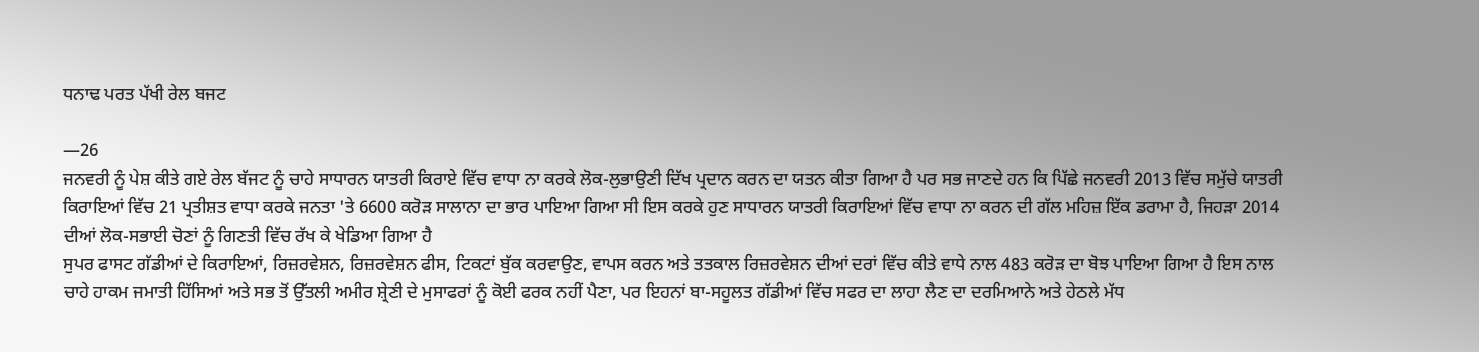ਧਨਾਢ ਪਰਤ ਪੱਖੀ ਰੇਲ ਬਜਟ

—26
ਜਨਵਰੀ ਨੂੰ ਪੇਸ਼ ਕੀਤੇ ਗਏ ਰੇਲ ਬੱਜਟ ਨੂੰ ਚਾਹੇ ਸਾਧਾਰਨ ਯਾਤਰੀ ਕਿਰਾਏ ਵਿੱਚ ਵਾਧਾ ਨਾ ਕਰਕੇ ਲੋਕ-ਲੁਭਾਉਣੀ ਦਿੱਖ ਪ੍ਰਦਾਨ ਕਰਨ ਦਾ ਯਤਨ ਕੀਤਾ ਗਿਆ ਹੈ ਪਰ ਸਭ ਜਾਣਦੇ ਹਨ ਕਿ ਪਿੱਛੇ ਜਨਵਰੀ 2013 ਵਿੱਚ ਸਮੁੱਚੇ ਯਾਤਰੀ ਕਿਰਾਇਆਂ ਵਿੱਚ 21 ਪ੍ਰਤੀਸ਼ਤ ਵਾਧਾ ਕਰਕੇ ਜਨਤਾ 'ਤੇ 6600 ਕਰੋੜ ਸਾਲਾਨਾ ਦਾ ਭਾਰ ਪਾਇਆ ਗਿਆ ਸੀ ਇਸ ਕਰਕੇ ਹੁਣ ਸਾਧਾਰਨ ਯਾਤਰੀ ਕਿਰਾਇਆਂ ਵਿੱਚ ਵਾਧਾ ਨਾ ਕਰਨ ਦੀ ਗੱਲ ਮਹਿਜ਼ ਇੱਕ ਡਰਾਮਾ ਹੈ, ਜਿਹੜਾ 2014 ਦੀਆਂ ਲੋਕ-ਸਭਾਈ ਚੋਣਾਂ ਨੂੰ ਗਿਣਤੀ ਵਿੱਚ ਰੱਖ ਕੇ ਖੇਡਿਆ ਗਿਆ ਹੈ
ਸੁਪਰ ਫਾਸਟ ਗੱਡੀਆਂ ਦੇ ਕਿਰਾਇਆਂ, ਰਿਜ਼ਰਵੇਸ਼ਨ, ਰਿਜ਼ਰਵੇਸ਼ਨ ਫੀਸ, ਟਿਕਟਾਂ ਬੁੱਕ ਕਰਵਾਉਣ, ਵਾਪਸ ਕਰਨ ਅਤੇ ਤਤਕਾਲ ਰਿਜ਼ਰਵੇਸ਼ਨ ਦੀਆਂ ਦਰਾਂ ਵਿੱਚ ਕੀਤੇ ਵਾਧੇ ਨਾਲ 483 ਕਰੋੜ ਦਾ ਬੋਝ ਪਾਇਆ ਗਿਆ ਹੈ ਇਸ ਨਾਲ ਚਾਹੇ ਹਾਕਮ ਜਮਾਤੀ ਹਿੱਸਿਆਂ ਅਤੇ ਸਭ ਤੋਂ ਉੱਤਲੀ ਅਮੀਰ ਸ਼੍ਰੇਣੀ ਦੇ ਮੁਸਾਫਰਾਂ ਨੂੰ ਕੋਈ ਫਰਕ ਨਹੀਂ ਪੈਣਾ, ਪਰ ਇਹਨਾਂ ਬਾ-ਸਹੂਲਤ ਗੱਡੀਆਂ ਵਿੱਚ ਸਫਰ ਦਾ ਲਾਹਾ ਲੈਣ ਦਾ ਦਰਮਿਆਨੇ ਅਤੇ ਹੇਠਲੇ ਮੱਧ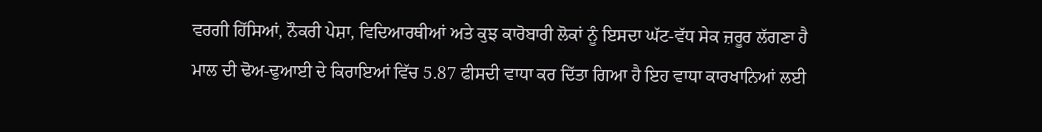ਵਰਗੀ ਹਿੱਸਿਆਂ, ਨੌਕਰੀ ਪੇਸ਼ਾ, ਵਿਦਿਆਰਥੀਆਂ ਅਤੇ ਕੁਝ ਕਾਰੋਬਾਰੀ ਲੋਕਾਂ ਨੂੰ ਇਸਦਾ ਘੱਟ-ਵੱਧ ਸੇਕ ਜ਼ਰੂਰ ਲੱਗਣਾ ਹੈ
ਮਾਲ ਦੀ ਢੋਅ-ਢੁਆਈ ਦੇ ਕਿਰਾਇਆਂ ਵਿੱਚ 5.87 ਫੀਸਦੀ ਵਾਧਾ ਕਰ ਦਿੱਤਾ ਗਿਆ ਹੈ ਇਹ ਵਾਧਾ ਕਾਰਖਾਨਿਆਂ ਲਈ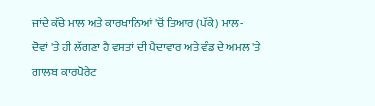ਜਾਂਦੇ ਕੱਚੇ ਮਾਲ ਅਤੇ ਕਾਰਖਾਨਿਆਂ 'ਚੋਂ ਤਿਆਰ (ਪੱਕੇ) ਮਾਲ- ਦੋਵਾਂ 'ਤੇ ਹੀ ਲੱਗਣਾ ਹੈ ਵਸਤਾਂ ਦੀ ਪੈਦਾਵਾਰ ਅਤੇ ਵੰਡ ਦੇ ਅਮਲ 'ਤੇ ਗਾਲਬ ਕਾਰਪੋਰੇਟ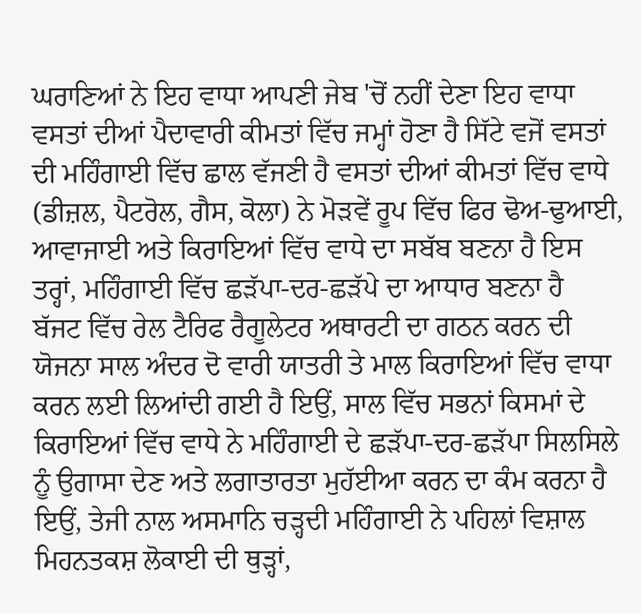ਘਰਾਣਿਆਂ ਨੇ ਇਹ ਵਾਧਾ ਆਪਣੀ ਜੇਬ 'ਚੋਂ ਨਹੀਂ ਦੇਣਾ ਇਹ ਵਾਧਾ ਵਸਤਾਂ ਦੀਆਂ ਪੈਦਾਵਾਰੀ ਕੀਮਤਾਂ ਵਿੱਚ ਜਮ੍ਹਾਂ ਹੋਣਾ ਹੈ ਸਿੱਟੇ ਵਜੋਂ ਵਸਤਾਂ ਦੀ ਮਹਿੰਗਾਈ ਵਿੱਚ ਛਾਲ ਵੱਜਣੀ ਹੈ ਵਸਤਾਂ ਦੀਆਂ ਕੀਮਤਾਂ ਵਿੱਚ ਵਾਧੇ (ਡੀਜ਼ਲ, ਪੈਟਰੋਲ, ਗੈਸ, ਕੋਲਾ) ਨੇ ਮੋੜਵੇਂ ਰੂਪ ਵਿੱਚ ਫਿਰ ਢੋਅ-ਢੁਆਈ, ਆਵਾਜਾਈ ਅਤੇ ਕਿਰਾਇਆਂ ਵਿੱਚ ਵਾਧੇ ਦਾ ਸਬੱਬ ਬਣਨਾ ਹੈ ਇਸ ਤਰ੍ਹਾਂ, ਮਹਿੰਗਾਈ ਵਿੱਚ ਛੜੱਪਾ-ਦਰ-ਛੜੱਪੇ ਦਾ ਆਧਾਰ ਬਣਨਾ ਹੈ
ਬੱਜਟ ਵਿੱਚ ਰੇਲ ਟੈਰਿਫ ਰੈਗੂਲੇਟਰ ਅਥਾਰਟੀ ਦਾ ਗਠਨ ਕਰਨ ਦੀ ਯੋਜਨਾ ਸਾਲ ਅੰਦਰ ਦੋ ਵਾਰੀ ਯਾਤਰੀ ਤੇ ਮਾਲ ਕਿਰਾਇਆਂ ਵਿੱਚ ਵਾਧਾ ਕਰਨ ਲਈ ਲਿਆਂਦੀ ਗਈ ਹੈ ਇਉਂ, ਸਾਲ ਵਿੱਚ ਸਭਨਾਂ ਕਿਸਮਾਂ ਦੇ ਕਿਰਾਇਆਂ ਵਿੱਚ ਵਾਧੇ ਨੇ ਮਹਿੰਗਾਈ ਦੇ ਛੜੱਪਾ-ਦਰ-ਛੜੱਪਾ ਸਿਲਸਿਲੇ ਨੂੰ ਉਗਾਸਾ ਦੇਣ ਅਤੇ ਲਗਾਤਾਰਤਾ ਮੁਹੱਈਆ ਕਰਨ ਦਾ ਕੰਮ ਕਰਨਾ ਹੈ ਇਉਂ, ਤੇਜੀ ਨਾਲ ਅਸਮਾਨਿ ਚੜ੍ਹਦੀ ਮਹਿੰਗਾਈ ਨੇ ਪਹਿਲਾਂ ਵਿਸ਼ਾਲ ਮਿਹਨਤਕਸ਼ ਲੋਕਾਈ ਦੀ ਥੁੜ੍ਹਾਂ,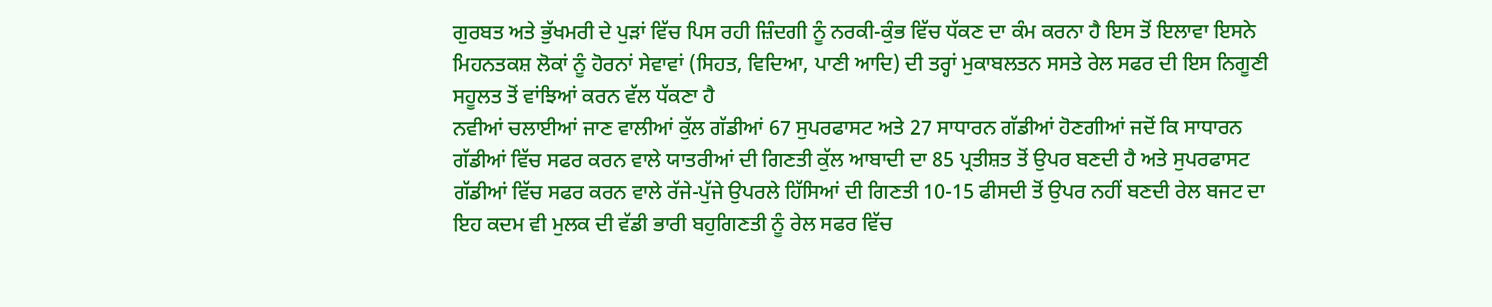ਗੁਰਬਤ ਅਤੇ ਭੁੱਖਮਰੀ ਦੇ ਪੁੜਾਂ ਵਿੱਚ ਪਿਸ ਰਹੀ ਜ਼ਿੰਦਗੀ ਨੂੰ ਨਰਕੀ-ਕੁੰਭ ਵਿੱਚ ਧੱਕਣ ਦਾ ਕੰਮ ਕਰਨਾ ਹੈ ਇਸ ਤੋਂ ਇਲਾਵਾ ਇਸਨੇ ਮਿਹਨਤਕਸ਼ ਲੋਕਾਂ ਨੂੰ ਹੋਰਨਾਂ ਸੇਵਾਵਾਂ (ਸਿਹਤ, ਵਿਦਿਆ, ਪਾਣੀ ਆਦਿ) ਦੀ ਤਰ੍ਹਾਂ ਮੁਕਾਬਲਤਨ ਸਸਤੇ ਰੇਲ ਸਫਰ ਦੀ ਇਸ ਨਿਗੂਣੀ ਸਹੂਲਤ ਤੋਂ ਵਾਂਝਿਆਂ ਕਰਨ ਵੱਲ ਧੱਕਣਾ ਹੈ
ਨਵੀਆਂ ਚਲਾਈਆਂ ਜਾਣ ਵਾਲੀਆਂ ਕੁੱਲ ਗੱਡੀਆਂ 67 ਸੁਪਰਫਾਸਟ ਅਤੇ 27 ਸਾਧਾਰਨ ਗੱਡੀਆਂ ਹੋਣਗੀਆਂ ਜਦੋਂ ਕਿ ਸਾਧਾਰਨ ਗੱਡੀਆਂ ਵਿੱਚ ਸਫਰ ਕਰਨ ਵਾਲੇ ਯਾਤਰੀਆਂ ਦੀ ਗਿਣਤੀ ਕੁੱਲ ਆਬਾਦੀ ਦਾ 85 ਪ੍ਰਤੀਸ਼ਤ ਤੋਂ ਉਪਰ ਬਣਦੀ ਹੈ ਅਤੇ ਸੁਪਰਫਾਸਟ ਗੱਡੀਆਂ ਵਿੱਚ ਸਫਰ ਕਰਨ ਵਾਲੇ ਰੱਜੇ-ਪੁੱਜੇ ਉਪਰਲੇ ਹਿੱਸਿਆਂ ਦੀ ਗਿਣਤੀ 10-15 ਫੀਸਦੀ ਤੋਂ ਉਪਰ ਨਹੀਂ ਬਣਦੀ ਰੇਲ ਬਜਟ ਦਾ ਇਹ ਕਦਮ ਵੀ ਮੁਲਕ ਦੀ ਵੱਡੀ ਭਾਰੀ ਬਹੁਗਿਣਤੀ ਨੂੰ ਰੇਲ ਸਫਰ ਵਿੱਚ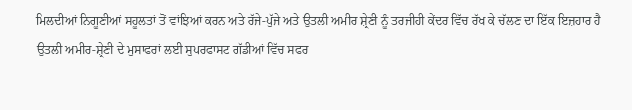ਮਿਲਦੀਆਂ ਨਿਗੂਣੀਆਂ ਸਹੂਲਤਾਂ ਤੋਂ ਵਾਂਝਿਆਂ ਕਰਨ ਅਤੇ ਰੱਜੇ-ਪੁੱਜੇ ਅਤੇ ਉਤਲੀ ਅਮੀਰ ਸ਼੍ਰੇਣੀ ਨੂੰ ਤਰਜੀਹੀ ਕੇਂਦਰ ਵਿੱਚ ਰੱਖ ਕੇ ਚੱਲਣ ਦਾ ਇੱਕ ਇਜ਼ਹਾਰ ਹੈ
ਉਤਲੀ ਅਮੀਰ-ਸ਼੍ਰੇਣੀ ਦੇ ਮੁਸਾਫਰਾਂ ਲਈ ਸੁਪਰਫਾਸਟ ਗੱਡੀਆਂ ਵਿੱਚ ਸਫਰ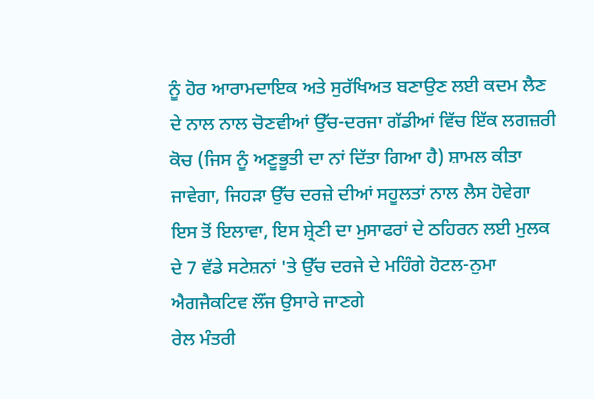ਨੂੰ ਹੋਰ ਆਰਾਮਦਾਇਕ ਅਤੇ ਸੁਰੱਖਿਅਤ ਬਣਾਉਣ ਲਈ ਕਦਮ ਲੈਣ ਦੇ ਨਾਲ ਨਾਲ ਚੋਣਵੀਆਂ ਉੱਚ-ਦਰਜਾ ਗੱਡੀਆਂ ਵਿੱਚ ਇੱਕ ਲਗਜ਼ਰੀ ਕੋਚ (ਜਿਸ ਨੂੰ ਅਣੂਭੂਤੀ ਦਾ ਨਾਂ ਦਿੱਤਾ ਗਿਆ ਹੈ) ਸ਼ਾਮਲ ਕੀਤਾ ਜਾਵੇਗਾ, ਜਿਹੜਾ ਉੱਚ ਦਰਜ਼ੇ ਦੀਆਂ ਸਹੂਲਤਾਂ ਨਾਲ ਲੈਸ ਹੋਵੇਗਾ ਇਸ ਤੋਂ ਇਲਾਵਾ, ਇਸ ਸ਼੍ਰੇਣੀ ਦਾ ਮੁਸਾਫਰਾਂ ਦੇ ਠਹਿਰਨ ਲਈ ਮੁਲਕ ਦੇ 7 ਵੱਡੇ ਸਟੇਸ਼ਨਾਂ 'ਤੇ ਉੱਚ ਦਰਜੇ ਦੇ ਮਹਿੰਗੇ ਹੋਟਲ-ਨੁਮਾ ਐਗਜੈਕਟਿਵ ਲੌਂਜ ਉਸਾਰੇ ਜਾਣਗੇ
ਰੇਲ ਮੰਤਰੀ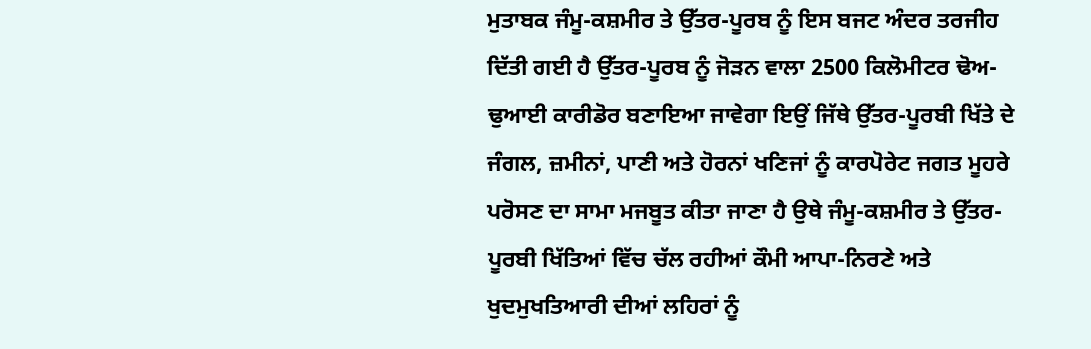ਮੁਤਾਬਕ ਜੰਮੂ-ਕਸ਼ਮੀਰ ਤੇ ਉੱਤਰ-ਪੂਰਬ ਨੂੰ ਇਸ ਬਜਟ ਅੰਦਰ ਤਰਜੀਹ ਦਿੱਤੀ ਗਈ ਹੈ ਉੱਤਰ-ਪੂਰਬ ਨੂੰ ਜੋੜਨ ਵਾਲਾ 2500 ਕਿਲੋਮੀਟਰ ਢੋਅ-ਢੁਆਈ ਕਾਰੀਡੋਰ ਬਣਾਇਆ ਜਾਵੇਗਾ ਇਉਂ ਜਿੱਥੇ ਉੱਤਰ-ਪੂਰਬੀ ਖਿੱਤੇ ਦੇ ਜੰਗਲ, ਜ਼ਮੀਨਾਂ, ਪਾਣੀ ਅਤੇ ਹੋਰਨਾਂ ਖਣਿਜਾਂ ਨੂੰ ਕਾਰਪੋਰੇਟ ਜਗਤ ਮੂਹਰੇ ਪਰੋਸਣ ਦਾ ਸਾਮਾ ਮਜਬੂਤ ਕੀਤਾ ਜਾਣਾ ਹੈ ਉਥੇ ਜੰਮੂ-ਕਸ਼ਮੀਰ ਤੇ ਉੱਤਰ-ਪੂਰਬੀ ਖਿੱਤਿਆਂ ਵਿੱਚ ਚੱਲ ਰਹੀਆਂ ਕੌਮੀ ਆਪਾ-ਨਿਰਣੇ ਅਤੇ ਖੁਦਮੁਖਤਿਆਰੀ ਦੀਆਂ ਲਹਿਰਾਂ ਨੂੰ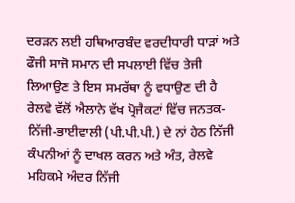ਦਰੜਨ ਲਈ ਹਥਿਆਰਬੰਦ ਵਰਦੀਧਾਰੀ ਧਾੜਾਂ ਅਤੇ ਫੌਜੀ ਸਾਜੋ ਸਮਾਨ ਦੀ ਸਪਲਾਈ ਵਿੱਚ ਤੇਜੀ ਲਿਆਉਣ ਤੇ ਇਸ ਸਮਰੱਥਾ ਨੂੰ ਵਧਾਉਣ ਦੀ ਹੈ
ਰੇਲਵੇ ਵੱਲੋਂ ਐਲਾਨੇ ਵੱਖ ਪ੍ਰੋਜੈਕਟਾਂ ਵਿੱਚ ਜਨਤਕ-ਨਿੱਜੀ-ਭਾਈਵਾਲੀ (ਪੀ.ਪੀ.ਪੀ.) ਦੇ ਨਾਂ ਹੇਠ ਨਿੱਜੀ ਕੰਪਨੀਆਂ ਨੂੰ ਦਾਖਲ ਕਰਨ ਅਤੇ ਅੰਤ, ਰੇਲਵੇ ਮਹਿਕਮੇ ਅੰਦਰ ਨਿੱਜੀ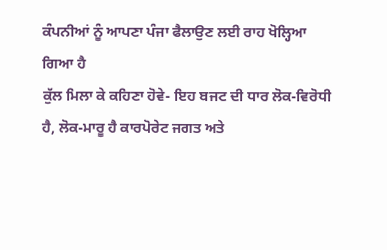ਕੰਪਨੀਆਂ ਨੂੰ ਆਪਣਾ ਪੰਜਾ ਫੈਲਾਉਣ ਲਈ ਰਾਹ ਖੋਲ੍ਹਿਆ ਗਿਆ ਹੈ
ਕੁੱਲ ਮਿਲਾ ਕੇ ਕਹਿਣਾ ਹੋਵੇ- ਇਹ ਬਜਟ ਦੀ ਧਾਰ ਲੋਕ-ਵਿਰੋਧੀ ਹੈ, ਲੋਕ-ਮਾਰੂ ਹੈ ਕਾਰਪੋਰੇਟ ਜਗਤ ਅਤੇ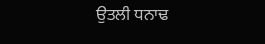ਉਤਲੀ ਧਨਾਢ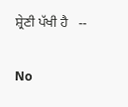ਸ਼੍ਰੇਣੀ ਪੱਖੀ ਹੈ   --

No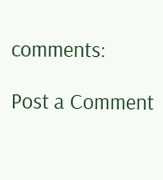comments:

Post a Comment